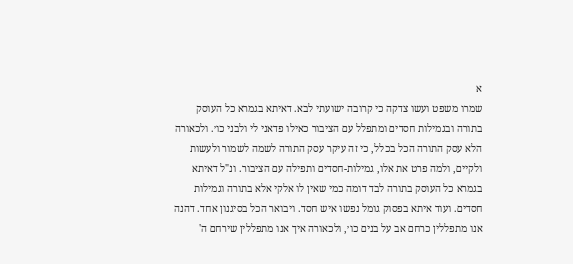א
שמרו משפט ועשו צדקה כי קרובה ישועתי לבא. דאיתא בגמרא כל העוסק בתורה ובגמילות חסדים ומתפלל עם הציבור כאילו פדאני לי ולבני כו׳. ולכאורה הלא עסק התורה הכל בכלל, כי זה עיקר עסק התורה לשמה לשמור ולעשות ולקיים, ולמה פרט את אלו, גמילות-חסדים ותפילה עם הציבור. ונ"ל דאיתא בגמרא כל העוסק בתורה לבד דומה כמי שאין לו אלקי אלא בתורה וגמילות חסדים. ועוד איתא בפסוק גומל נפשו איש חסד. ויבואר הכל בסיגנון אחד. דהנה אנו מתפללין כרחם אב על בנים כו׳, ולכאורה איך אנו מתפללין שירחם ה'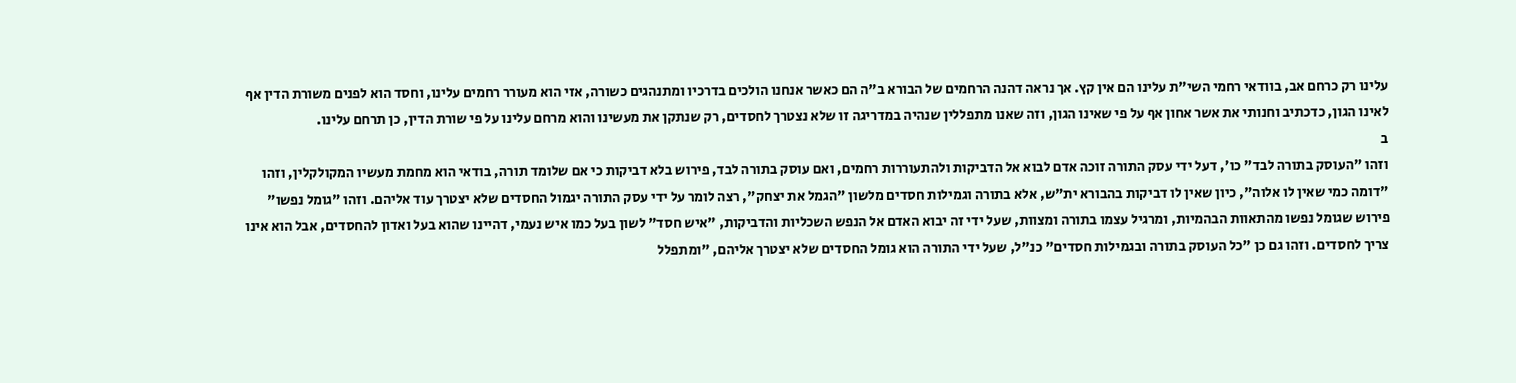עלינו רק כרחם אב, בוודאי רחמי השי"ת עלינו הם אין קץ. אך נראה דהנה הרחמים של הבורא ב"ה הם כאשר אנחנו הולכים בדרכיו ומתנהגים כשורה, אזי הוא מעורר רחמים עלינו, וחסד הוא לפנים משורת הדין אף לאינו הגון, כדכתיב וחנותי את אשר אחון אף על פי שאינו הגון, וזה שאנו מתפללין שנהיה במדריגה זו שלא נצטרך לחסדים, רק שנתקן את מעשינו והוא מרחם עלינו על פי שורת הדין, כן תרחם עלינו.
ב
וזהו "העוסק בתורה לבד" כו׳, דעל ידי עסק התורה זוכה אדם לבוא אל הדביקות ולהתעוררות רחמים, ואם עוסק בתורה לבד, פירוש בלא דביקות כי אם שלומד תורה, בודאי הוא מחמת מעשיו המקולקלין, וזהו "דומה כמי שאין לו אלוה", כיון שאין לו דביקות בהבורא ית"ש, אלא בתורה וגמילות חסדים מלשון "הגמל את יצחק", רצה לומר על ידי עסק התורה יגמול החסדים שלא יצטרך עוד אליהם. וזהו "גומל נפשו" פירוש שגומל נפשו מהתאוות הבהמיות, ומרגיל עצמו בתורה ומצוות, שעל ידי זה יבוא האדם אל הנפש השכליות והדביקות, "איש חסד" לשון בעל כמו איש נעמי, דהיינו שהוא בעל ואדון להחסדים, אבל הוא אינו צריך לחסדים. וזהו גם כן "כל העוסק בתורה ובגמילות חסדים" כנ"ל, שעל ידי התורה הוא גומל החסדים שלא יצטרך אליהם, "ומתפלל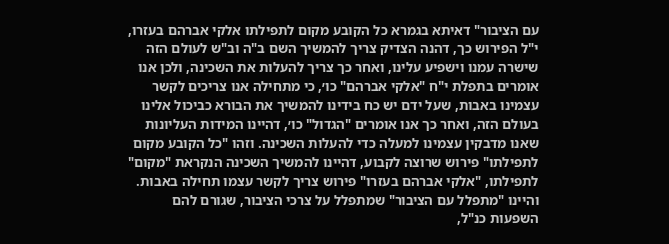עם הציבור" דאיתא בגמרא כל הקובע מקום לתפילתו אלקי אברהם בעזרו, י"ל הפירוש כך, דהנה הצדיק צריך להמשיך השם ב"ה וב"ש לעולם הזה שישרה עמנו וישפיע עלינו, ואחר כך צריך להעלות את השכינה, ולכן אנו אומרים בתפלת י"ח "אלקי אברהם" כו׳, כי מתחילה אנו צריכים לקשר עצמינו באבות, שעל ידם יש כח בידינו להמשיך את הבורא כביכול אלינו בעולם הזה, ואחר כך אנו אומרים "הגדול" כו׳, דהיינו המידות העליונות שאנו מדבקין עצמינו למעלה כדי להעלות השכינה. וזהו "כל הקובע מקום לתפילתו" פירוש שרוצה לקבוע, דהיינו להמשיך השכינה הנקראת "מקום" לתפילתו, "אלקי אברהם בעזרו" פירוש צריך לקשר עצמו תחילה באבות. והיינו "מתפלל עם הציבור" שמתפלל על צרכי הציבור, שגורם להם השפעות כנ"ל,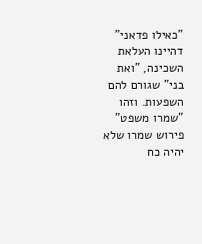"כאילו פדאני" דהיינו העלאת השכינה, "ואת בני" שגורם להם השפעות. וזהו "שמרו משפט" פירוש שמרו שלא יהיה כח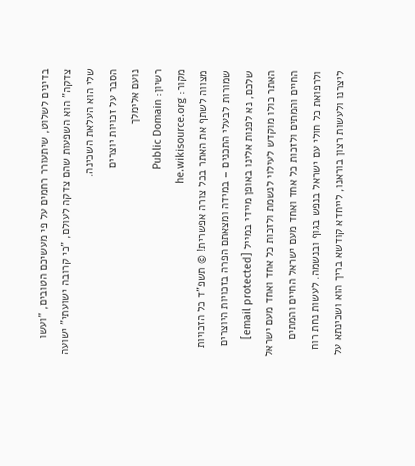בדינים לשלוט, שיתעורר רחמים על פי מעשיכם הטובים, "ועשו צדקה" הוא השפעות שהם צדקה לעולם, "כי קרובה ישועתי" ישועה שלי הוא העלאת השכינה.
הסבר על זכויות יוצרים
נועם אלימלך
רשיון: Public Domain
מקור: he.wikisource.org
מצווה לשתף את האתר בכל צורה אפשרית! © תשפ"ד כל הזכויות שמורות לבעלי התכנים – במידה ומצאתם הפרה בזכויות היוצרים שלכם, נא לפנות אלינו באופן מיידי במייל [email protected] האתר כולו מוקדש לעילוי לנשמת ולזכות כל אחד ואחד מעם ישראל החיים והמתים ולזכות כל אחד ואחד מעם ישראל החיים והמתים ולרפואת כל חולי עם ישראל בנפש בגוף ובנשמה. לעשות נחת רוח ליצרנו ולעשות רצון בוראנו, לייחדא קודשא בריך הוא ושכינתא על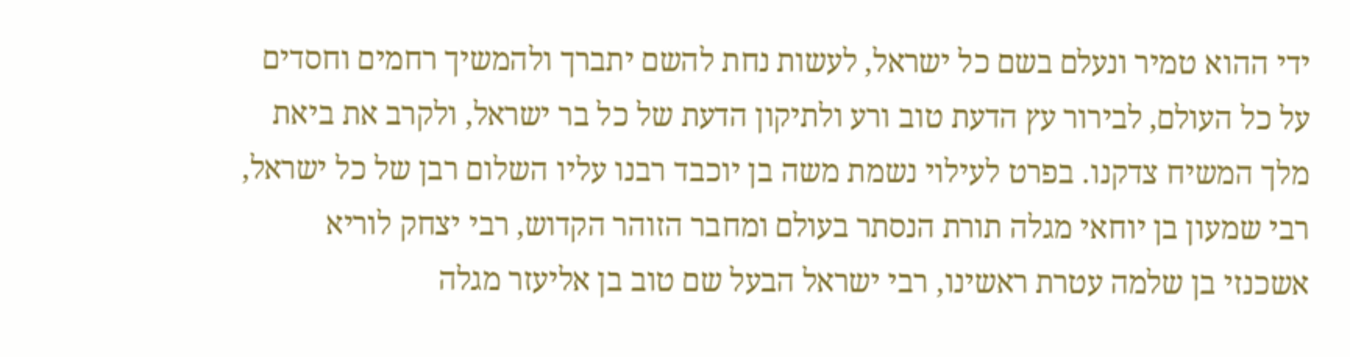ידי ההוא טמיר ונעלם בשם כל ישראל, לעשות נחת להשם יתברך ולהמשיך רחמים וחסדים על כל העולם, לבירור עץ הדעת טוב ורע ולתיקון הדעת של כל בר ישראל, ולקרב את ביאת מלך המשיח צדקנו. בפרט לעילוי נשמת משה בן יוכבד רבנו עליו השלום רבן של כל ישראל, רבי שמעון בן יוחאי מגלה תורת הנסתר בעולם ומחבר הזוהר הקדוש, רבי יצחק לוריא אשכנזי בן שלמה עטרת ראשינו, רבי ישראל הבעל שם טוב בן אליעזר מגלה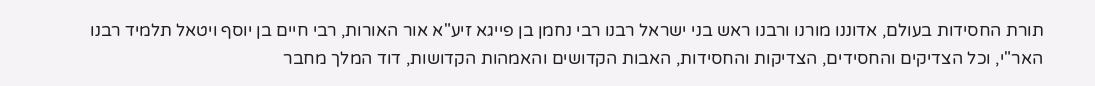תורת החסידות בעולם, אדוננו מורנו ורבנו ראש בני ישראל רבנו רבי נחמן בן פייגא זיע"א אור האורות, רבי חיים בן יוסף ויטאל תלמיד רבנו האר"י, וכל הצדיקים והחסידים, הצדיקות והחסידות, האבות הקדושים והאמהות הקדושות, דוד המלך מחבר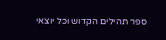ספר תהילים הקדוש וכל יוצאי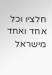חלציו וכל אחד ואחד מישראל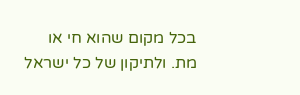בכל מקום שהוא חי או מת. ולתיקון של כל ישראל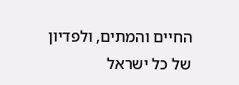החיים והמתים, ולפדיון של כל ישראל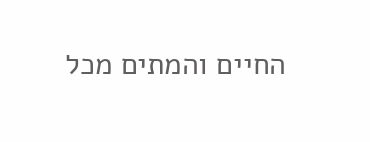החיים והמתים מכל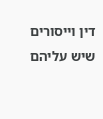דין וייסורים שיש עליהם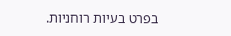בפרט בעיות רוחניות.